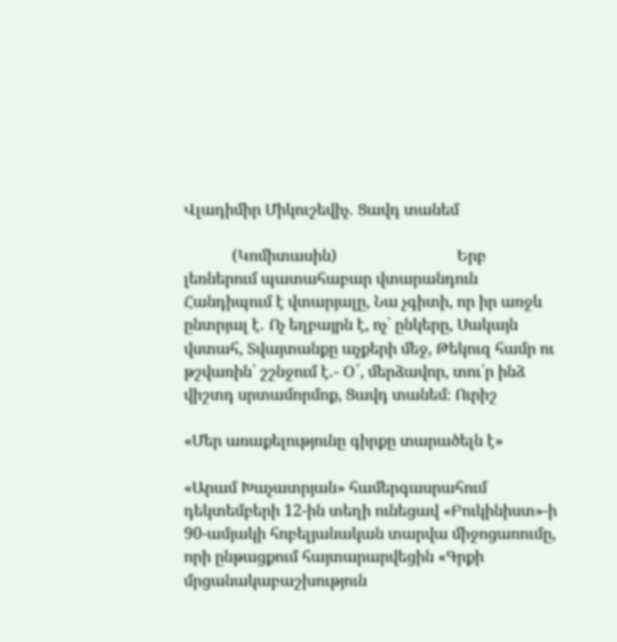Վլադիմիր Միկուշեվիչ․ Ցավդ տանեմ

            (Կոմիտասին)                              Երբ լեռներում պատահաբար վտարանդուն Հանդիպում է վտարյալը, Նա չգիտի, որ իր առջև ընտրյալ է․ Ոչ եղբայրն է, ոչ՝ ընկերը, Սակայն վստահ, Տվայտանքը աչքերի մեջ, Թեկուզ համր ու թշվառին՝ շշնջում է․- Օ՜, մերձավոր, տու՛ր ինձ վիշտդ սրտամորմոք, Ցավդ տանեմ։ Ուրիշ

«Մեր առաքելությունը գիրքը տարածելն է»

«Արամ Խաչատրյան» համերգասրահում դեկտեմբերի 12-ին տեղի ունեցավ «Բուկինիստ»-ի 90-ամյակի հոբելյանական տարվա միջոցառումը, որի ընթացքում հայտարարվեցին «Գրքի մրցանակաբաշխություն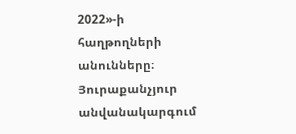2022»-ի հաղթողների անունները։ Յուրաքանչյուր անվանակարգում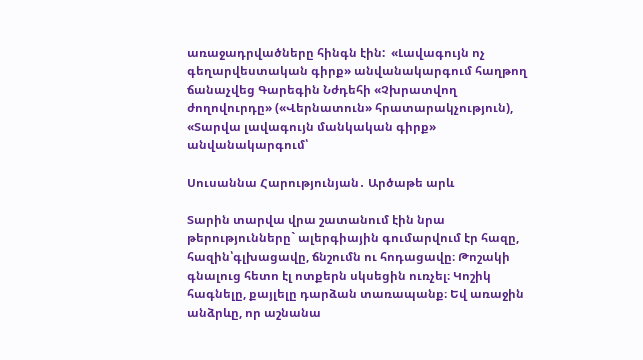առաջադրվածները հինգն էին:  «Լավագույն ոչ գեղարվեստական գիրք» անվանակարգում հաղթող ճանաչվեց Գարեգին Նժդեհի «Չխրատվող ժողովուրդը» («Վերնատուն» հրատարակչություն), «Տարվա լավագույն մանկական գիրք» անվանակարգում՝

Սուսաննա Հարությունյան․ Արծաթե արև

Տարին տարվա վրա շատանում էին նրա թերությունները` ալերգիային գումարվում էր հազը, հազին՝գլխացավը, ճնշումն ու հոդացավը։ Թոշակի գնալուց հետո էլ ոտքերն սկսեցին ուռչել։ Կոշիկ հագնելը, քայլելը դարձան տառապանք։ Եվ առաջին անձրևը, որ աշնանա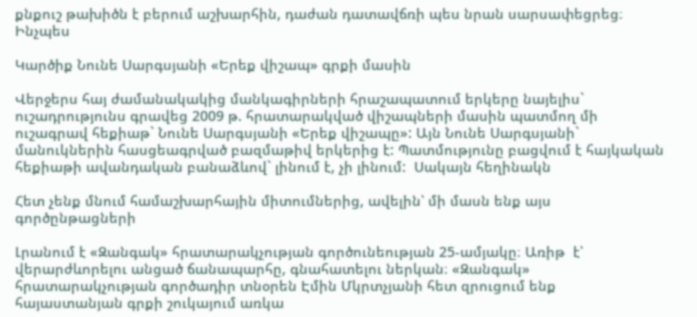քնքուշ թախիծն է բերում աշխարհին, դաժան դատավճռի պես նրան սարսափեցրեց։ Ինչպես

Կարծիք Նունե Սարգսյանի «Երեք վիշապ» գրքի մասին

Վերջերս հայ ժամանակակից մանկագիրների հրաշապատում երկերը նայելիս` ուշադրությունս գրավեց 2009 թ. հրատարակված վիշապների մասին պատմող մի  ուշագրավ հեքիաթ` Նունե Սարգսյանի «Երեք վիշապը»: Այն Նունե Սարգսյանի` մանուկներին հասցեագրված բազմաթիվ երկերից է: Պատմությունը բացվում է հայկական հեքիաթի ավանդական բանաձևով` լինում է, չի լինում:  Սակայն հեղինակն

Հետ չենք մնում համաշխարհային միտումներից, ավելին՝ մի մասն ենք այս գործընթացների

Լրանում է «Զանգակ» հրատարակչության գործունեության 25-ամյակը։ Առիթ  է՝ վերարժևորելու անցած ճանապարհը, գնահատելու ներկան։ «Զանգակ» հրատարակչության գործադիր տնօրեն Էմին Մկրտչյանի հետ զրուցում ենք  հայաստանյան գրքի շուկայում առկա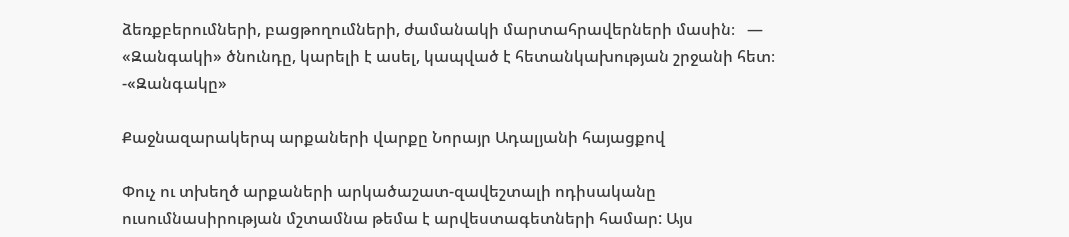ձեռքբերումների, բացթողումների, ժամանակի մարտահրավերների մասին։   — «Զանգակի» ծնունդը, կարելի է ասել, կապված է հետանկախության շրջանի հետ։  -«Զանգակը»

Քաջնազարակերպ արքաների վարքը Նորայր Ադալյանի հայացքով

Փուչ ու տխեղծ արքաների արկածաշատ-զավեշտալի ոդիսականը ուսումնասիրության մշտամնա թեմա է արվեստագետների համար: Այս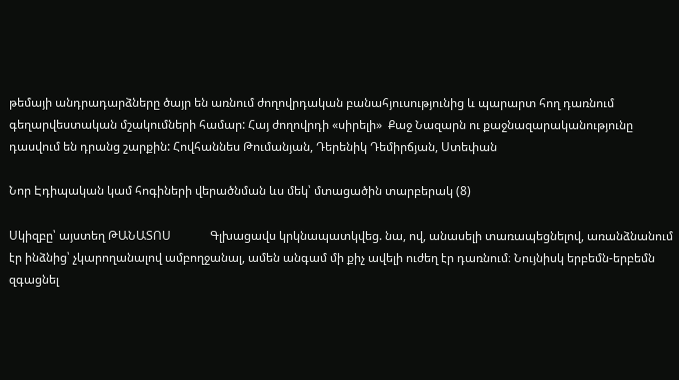թեմայի անդրադարձները ծայր են առնում ժողովրդական բանահյուսությունից և պարարտ հող դառնում գեղարվեստական մշակումների համար: Հայ ժողովրդի «սիրելի»  Քաջ Նազարն ու քաջնազարականությունը դասվում են դրանց շարքին: Հովհաննես Թումանյան, Դերենիկ Դեմիրճյան, Ստեփան

Նոր Էդիպական կամ հոգիների վերածնման ևս մեկ՝ մտացածին տարբերակ (8)

Սկիզբը՝ այստեղ ԹԱՆԱՏՈՍ             Գլխացավս կրկնապատկվեց. նա, ով, անասելի տառապեցնելով, առանձնանում էր ինձնից՝ չկարողանալով ամբողջանալ, ամեն անգամ մի քիչ ավելի ուժեղ էր դառնում։ Նույնիսկ երբեմն-երբեմն զգացնել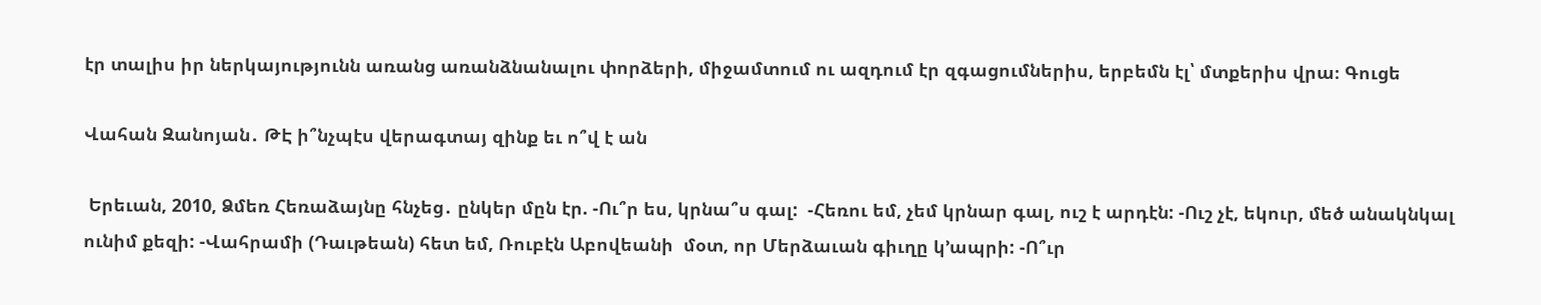էր տալիս իր ներկայությունն առանց առանձնանալու փորձերի, միջամտում ու ազդում էր զգացումներիս, երբեմն էլ՝ մտքերիս վրա։ Գուցե

Վահան Զանոյան․ ԹԷ ի՞նչպէս վերագտայ զինք եւ ո՞վ է ան

 Երեւան, 2010, Ձմեռ Հեռաձայնը հնչեց․ ընկեր մըն էր. -Ու՞ր ես, կրնա՞ս գալ:  -Հեռու եմ, չեմ կրնար գալ, ուշ է արդէն: -Ուշ չէ, եկուր, մեծ անակնկալ ունիմ քեզի: -Վահրամի (Դաւթեան) հետ եմ, Ռուբէն Աբովեանի  մօտ, որ Մերձաւան գիւղը կ’ապրի: -Ո՞ւր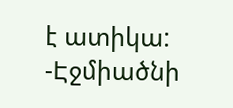է ատիկա: -Էջմիածնի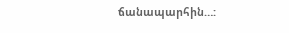ճանապարհին…: